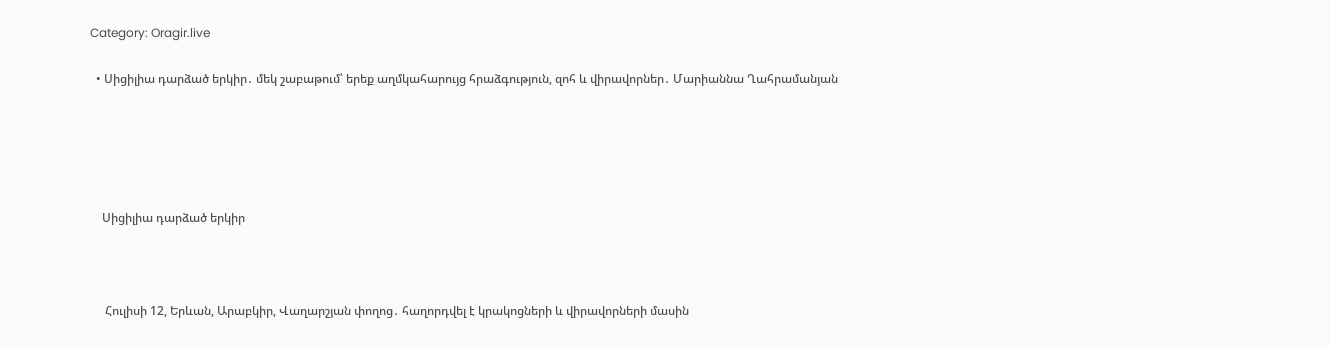Category: Oragir.live

  • Սիցիլիա դարձած երկիր․ մեկ շաբաթում՝ երեք աղմկահարույց հրաձգություն, զոհ և վիրավորներ․ Մարիաննա Ղահրամանյան





    Սիցիլիա դարձած երկիր



     Հուլիսի 12, Երևան, Արաբկիր, Վաղարշյան փողոց․ հաղորդվել է կրակոցների և վիրավորների մասին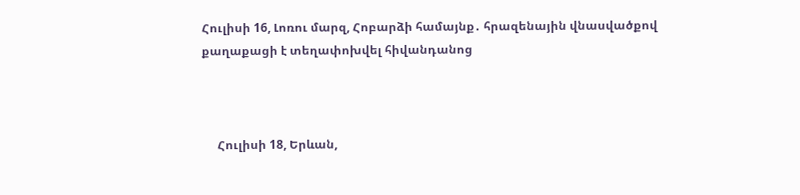Հուլիսի 16, Լոռու մարզ, Հոբարձի համայնք․ հրազենային վնասվածքով քաղաքացի է տեղափոխվել հիվանդանոց



     Հուլիսի 18, Երևան,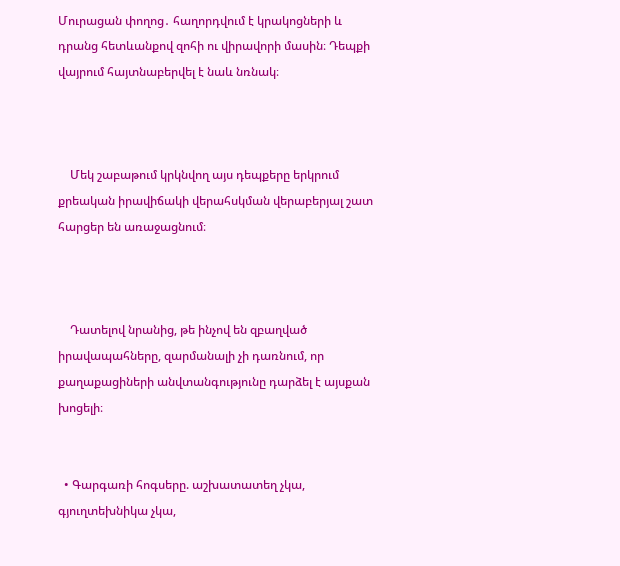Մուրացան փողոց․ հաղորդվում է կրակոցների և դրանց հետևանքով զոհի ու վիրավորի մասին։ Դեպքի վայրում հայտնաբերվել է նաև նռնակ։



    Մեկ շաբաթում կրկնվող այս դեպքերը երկրում քրեական իրավիճակի վերահսկման վերաբերյալ շատ հարցեր են առաջացնում։



    Դատելով նրանից, թե ինչով են զբաղված իրավապահները, զարմանալի չի դառնում, որ քաղաքացիների անվտանգությունը դարձել է այսքան խոցելի։


  • Գարգառի հոգսերը. աշխատատեղ չկա, գյուղտեխնիկա չկա,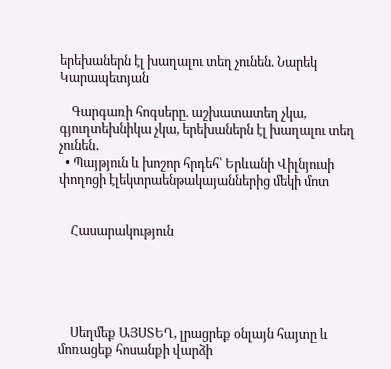երեխաներն էլ խաղալու տեղ չունեն. Նարեկ Կարապետյան

    Գարգառի հոգսերը. աշխատատեղ չկա, գյուղտեխնիկա չկա, երեխաներն էլ խաղալու տեղ չունեն․
  • Պայթյուն և խոշոր հրդեհ՝ Երևանի Վիլնյուսի փողոցի էլեկտրաենթակայաններից մեկի մոտ


    Հասարակություն





    Սեղմեք ԱՅՍՏԵՂ, լրացրեք օնլայն հայտը և մոռացեք հոսանքի վարձի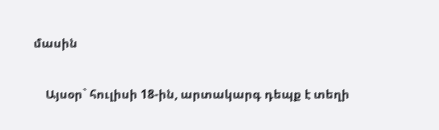մասին

    Այսօր` հուլիսի 18-ին, արտակարգ դեպք է տեղի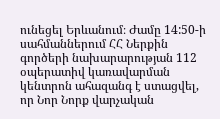ունեցել Երևանում։ Ժամը 14:50-ի սահմաններում ՀՀ Ներքին գործերի նախարարության 112 օպերատիվ կառավարման կենտրոն ահազանգ է ստացվել, որ Նոր Նորք վարչական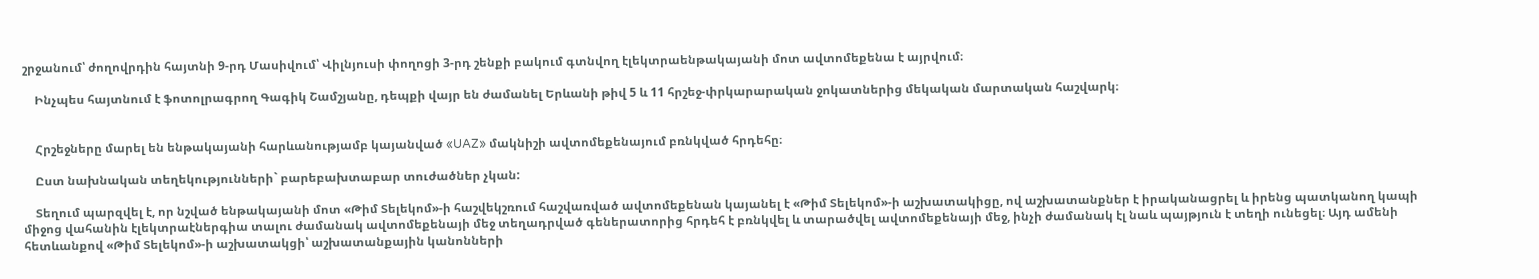շրջանում՝ ժողովրդին հայտնի 9-րդ Մասիվում՝ Վիլնյուսի փողոցի 3-րդ շենքի բակում գտնվող էլեկտրաենթակայանի մոտ ավտոմեքենա է այրվում։

    Ինչպես հայտնում է ֆոտոլրագրող Գագիկ Շամշյանը, դեպքի վայր են ժամանել Երևանի թիվ 5 և 11 հրշեջ-փրկարարական ջոկատներից մեկական մարտական հաշվարկ։


    Հրշեջները մարել են ենթակայանի հարևանությամբ կայանված «UAZ» մակնիշի ավտոմեքենայում բռնկված հրդեհը։

    Ըստ նախնական տեղեկությունների` բարեբախտաբար տուժածներ չկան:

    Տեղում պարզվել է, որ նշված ենթակայանի մոտ «Թիմ Տելեկոմ»-ի հաշվեկշռում հաշվառված ավտոմեքենան կայանել է «Թիմ Տելեկոմ»-ի աշխատակիցը, ով աշխատանքներ է իրականացրել և իրենց պատկանող կապի միջոց վահանին էլեկտրաէներգիա տալու ժամանակ ավտոմեքենայի մեջ տեղադրված գեներատորից հրդեհ է բռնկվել և տարածվել ավտոմեքենայի մեջ, ինչի ժամանակ էլ նաև պայթյուն է տեղի ունեցել։ Այդ ամենի հետևանքով «Թիմ Տելեկոմ»-ի աշխատակցի՝ աշխատանքային կանոնների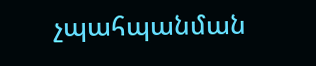չպահպանման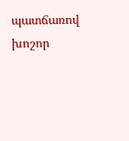պատճառով խոշոր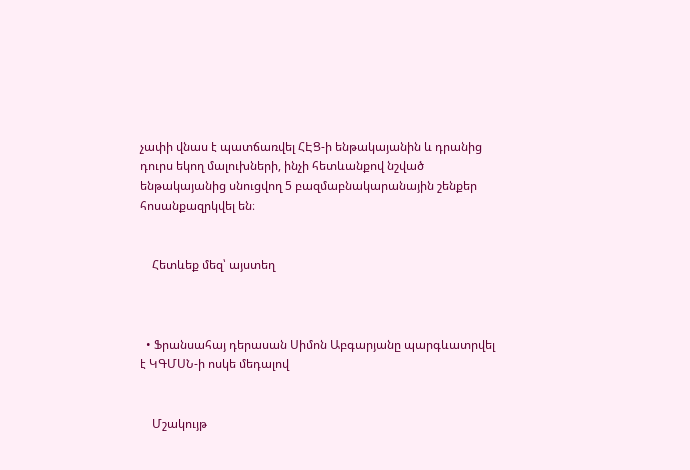չափի վնաս է պատճառվել ՀԷՑ-ի ենթակայանին և դրանից դուրս եկող մալուխների, ինչի հետևանքով նշված ենթակայանից սնուցվող 5 բազմաբնակարանային շենքեր հոսանքազրկվել են։


    Հետևեք մեզ՝ այստեղ



  • Ֆրանսահայ դերասան Սիմոն Աբգարյանը պարգևատրվել է ԿԳՄՍՆ-ի ոսկե մեդալով


    Մշակույթ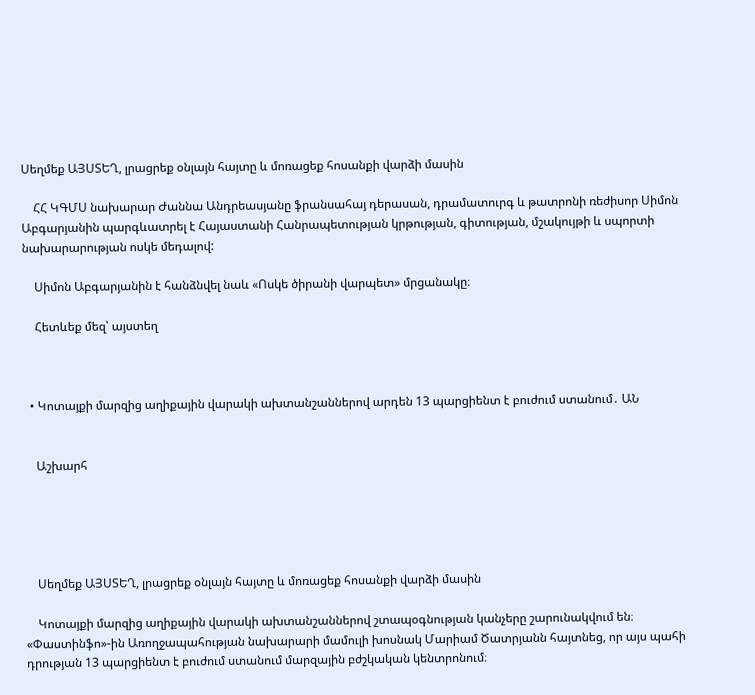Սեղմեք ԱՅՍՏԵՂ, լրացրեք օնլայն հայտը և մոռացեք հոսանքի վարձի մասին

    ՀՀ ԿԳՄՍ նախարար Ժաննա Անդրեասյանը ֆրանսահայ դերասան, դրամատուրգ և թատրոնի ռեժիսոր Սիմոն Աբգարյանին պարգևատրել է Հայաստանի Հանրապետության կրթության, գիտության, մշակույթի և սպորտի նախարարության ոսկե մեդալով:

    Սիմոն Աբգարյանին է հանձնվել նաև «Ոսկե ծիրանի վարպետ» մրցանակը։

    Հետևեք մեզ՝ այստեղ



  • Կոտայքի մարզից աղիքային վարակի ախտանշաններով արդեն 13 պարցիենտ է բուժում ստանում․ ԱՆ


    Աշխարհ





    Սեղմեք ԱՅՍՏԵՂ, լրացրեք օնլայն հայտը և մոռացեք հոսանքի վարձի մասին

    Կոտայքի մարզից աղիքային վարակի ախտանշաններով շտապօգնության կանչերը շարունակվում են։ «Փաստինֆո»-ին Առողջապահության նախարարի մամուլի խոսնակ Մարիամ Ծատրյանն հայտնեց, որ այս պահի դրության 13 պարցիենտ է բուժում ստանում մարզային բժշկական կենտրոնում։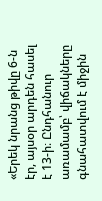«Երեկ նրանց թիվը 6-ն էր, այսօր արդեն հասել է 13-ի։ Ընդհանուր առամամբ՝ վիճակները գնահատվում է միջին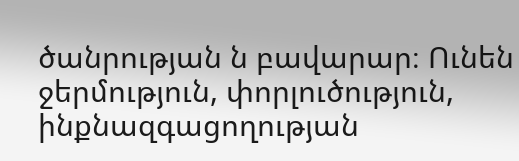ծանրության ն բավարար։ Ունեն ջերմություն, փորլուծություն, ինքնազգացողության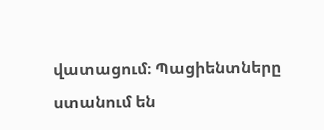վատացում։ Պացիենտները ստանում են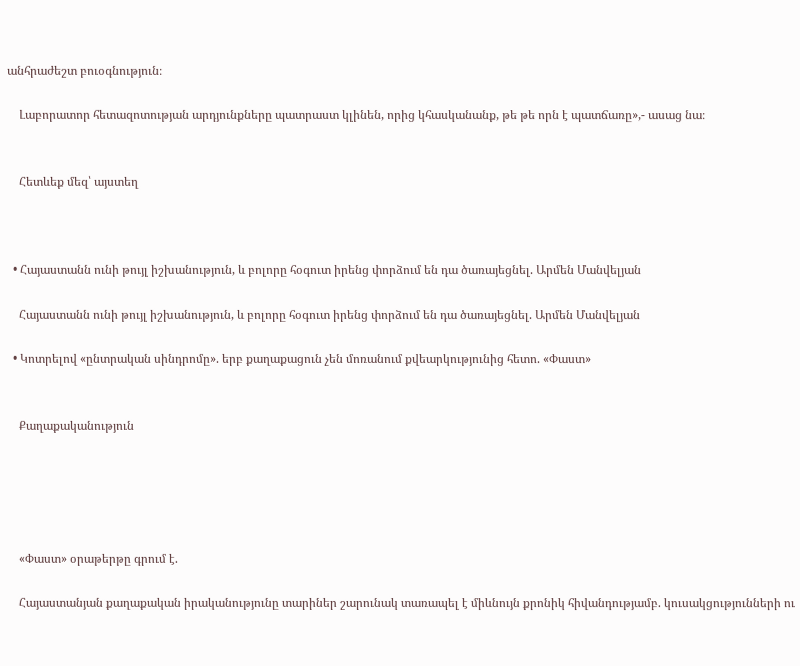անհրաժեշտ բուօգնություն։

    Լաբորատոր հետազոտության արդյունքները պատրաստ կլինեն, որից կհասկանանք, թե թե որն է պատճառը»,- ասաց նա։


    Հետևեք մեզ՝ այստեղ



  • Հայաստանն ունի թույլ իշխանություն, և բոլորը հօգուտ իրենց փորձում են դա ծառայեցնել. Արմեն Մանվելյան

    Հայաստանն ունի թույլ իշխանություն, և բոլորը հօգուտ իրենց փորձում են դա ծառայեցնել. Արմեն Մանվելյան

  • Կոտրելով «ընտրական սինդրոմը». երբ քաղաքացուն չեն մոռանում քվեարկությունից հետո. «Փաստ»


    Քաղաքականություն





    «Փաստ» օրաթերթը գրում է.

    Հայաստանյան քաղաքական իրականությունը տարիներ շարունակ տառապել է միևնույն քրոնիկ հիվանդությամբ. կուսակցությունների ու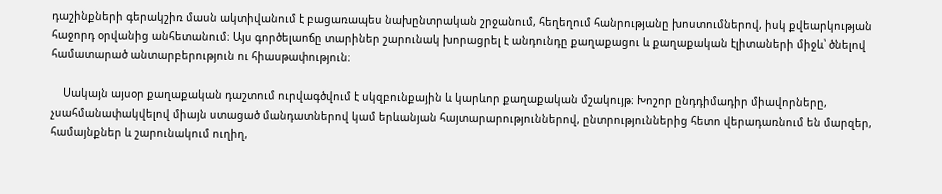դաշինքների գերակշիռ մասն ակտիվանում է բացառապես նախընտրական շրջանում, հեղեղում հանրությանը խոստումներով, իսկ քվեարկության հաջորդ օրվանից անհետանում։ Այս գործելաոճը տարիներ շարունակ խորացրել է անդունդը քաղաքացու և քաղաքական էլիտաների միջև՝ ծնելով համատարած անտարբերություն ու հիասթափություն։

    Սակայն այսօր քաղաքական դաշտում ուրվագծվում է սկզբունքային և կարևոր քաղաքական մշակույթ։ Խոշոր ընդդիմադիր միավորները, չսահմանափակվելով միայն ստացած մանդատներով կամ երևանյան հայտարարություններով, ընտրություններից հետո վերադառնում են մարզեր, համայնքներ և շարունակում ուղիղ,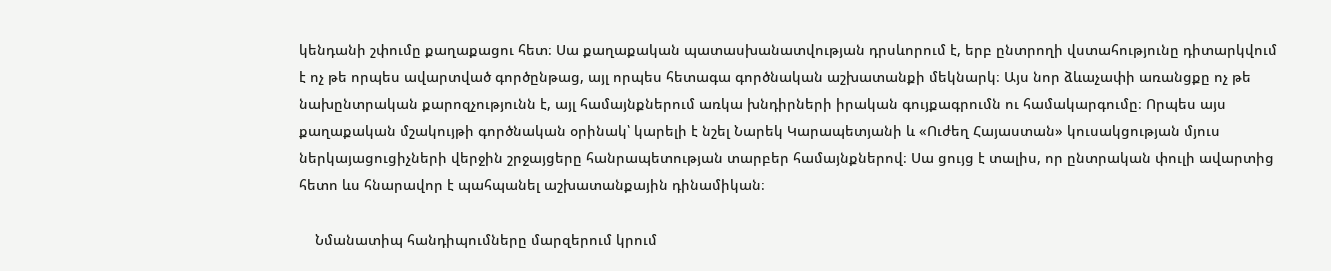կենդանի շփումը քաղաքացու հետ։ Սա քաղաքական պատասխանատվության դրսևորում է, երբ ընտրողի վստահությունը դիտարկվում է ոչ թե որպես ավարտված գործընթաց, այլ որպես հետագա գործնական աշխատանքի մեկնարկ։ Այս նոր ձևաչափի առանցքը ոչ թե նախընտրական քարոզչությունն է, այլ համայնքներում առկա խնդիրների իրական գույքագրումն ու համակարգումը։ Որպես այս քաղաքական մշակույթի գործնական օրինակ՝ կարելի է նշել Նարեկ Կարապետյանի և «Ուժեղ Հայաստան» կուսակցության մյուս ներկայացուցիչների վերջին շրջայցերը հանրապետության տարբեր համայնքներով։ Սա ցույց է տալիս, որ ընտրական փուլի ավարտից հետո ևս հնարավոր է պահպանել աշխատանքային դինամիկան։

    Նմանատիպ հանդիպումները մարզերում կրում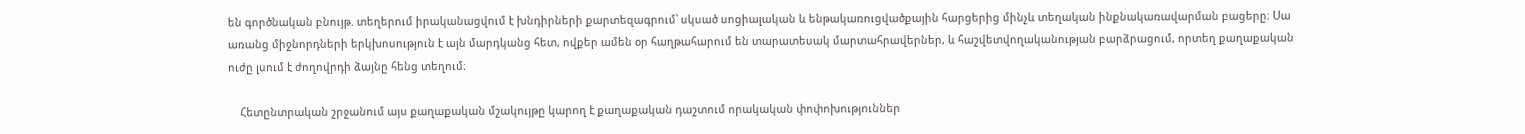են գործնական բնույթ. տեղերում իրականացվում է խնդիրների քարտեզագրում՝ սկսած սոցիալական և ենթակառուցվածքային հարցերից մինչև տեղական ինքնակառավարման բացերը։ Սա առանց միջնորդների երկխոսություն է այն մարդկանց հետ, ովքեր ամեն օր հաղթահարում են տարատեսակ մարտահրավերներ, և հաշվետվողականության բարձրացում, որտեղ քաղաքական ուժը լսում է ժողովրդի ձայնը հենց տեղում։

    Հետընտրական շրջանում այս քաղաքական մշակույթը կարող է քաղաքական դաշտում որակական փոփոխություններ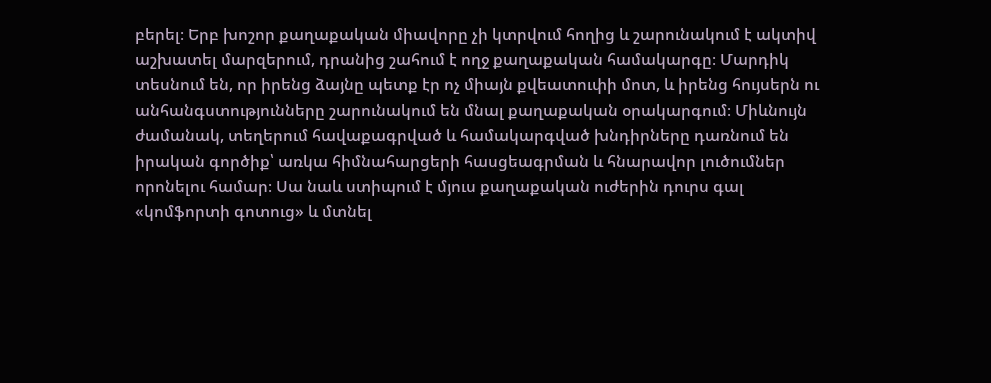բերել։ Երբ խոշոր քաղաքական միավորը չի կտրվում հողից և շարունակում է ակտիվ աշխատել մարզերում, դրանից շահում է ողջ քաղաքական համակարգը։ Մարդիկ տեսնում են, որ իրենց ձայնը պետք էր ոչ միայն քվեատուփի մոտ, և իրենց հույսերն ու անհանգստությունները շարունակում են մնալ քաղաքական օրակարգում։ Միևնույն ժամանակ, տեղերում հավաքագրված և համակարգված խնդիրները դառնում են իրական գործիք՝ առկա հիմնահարցերի հասցեագրման և հնարավոր լուծումներ որոնելու համար։ Սա նաև ստիպում է մյուս քաղաքական ուժերին դուրս գալ «կոմֆորտի գոտուց» և մտնել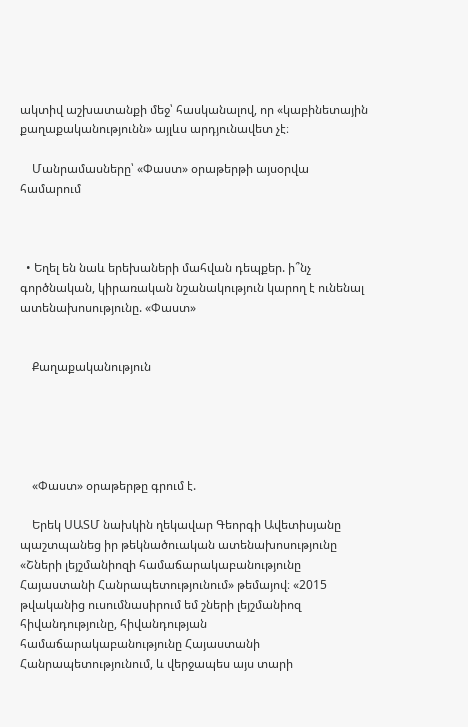ակտիվ աշխատանքի մեջ՝ հասկանալով, որ «կաբինետային քաղաքականությունն» այլևս արդյունավետ չէ։

    Մանրամասները՝ «Փաստ» օրաթերթի այսօրվա համարում



  • Եղել են նաև երեխաների մահվան դեպքեր. ի՞նչ գործնական, կիրառական նշանակություն կարող է ունենալ ատենախոսությունը. «Փաստ»


    Քաղաքականություն





    «Փաստ» օրաթերթը գրում է.

    Երեկ ՍԱՏՄ նախկին ղեկավար Գեորգի Ավետիսյանը պաշտպանեց իր թեկնածուական ատենախոսությունը «Շների լեյշմանիոզի համաճարակաբանությունը Հայաստանի Հանրապետությունում» թեմայով։ «2015 թվականից ուսումնասիրում եմ շների լեյշմանիոզ հիվանդությունը, հիվանդության համաճարակաբանությունը Հայաստանի Հանրապետությունում, և վերջապես այս տարի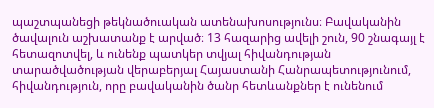պաշտպանեցի թեկնածուական ատենախոսությունս։ Բավականին ծավալուն աշխատանք է արված։ 13 հազարից ավելի շուն, 90 շնագայլ է հետազոտվել, և ունենք պատկեր տվյալ հիվանդության տարածվածության վերաբերյալ Հայաստանի Հանրապետությունում, հիվանդություն, որը բավականին ծանր հետևանքներ է ունենում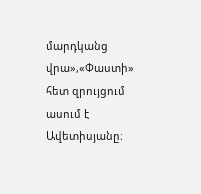մարդկանց վրա»,«Փաստի» հետ զրույցում ասում է Ավետիսյանը։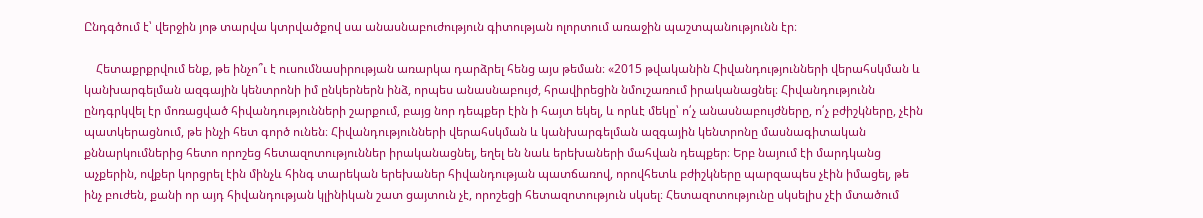Ընդգծում է՝ վերջին յոթ տարվա կտրվածքով սա անասնաբուժություն գիտության ոլորտում առաջին պաշտպանությունն էր։

    Հետաքրքրվում ենք, թե ինչո՞ւ է ուսումնասիրության առարկա դարձրել հենց այս թեման։ «2015 թվականին Հիվանդությունների վերահսկման և կանխարգելման ազգային կենտրոնի իմ ընկերներն ինձ, որպես անասնաբույժ, հրավիրեցին նմուշառում իրականացնել։ Հիվանդությունն ընդգրկվել էր մոռացված հիվանդությունների շարքում, բայց նոր դեպքեր էին ի հայտ եկել, և որևէ մեկը՝ ո՛չ անասնաբույժները, ո՛չ բժիշկները, չէին պատկերացնում, թե ինչի հետ գործ ունեն։ Հիվանդությունների վերահսկման և կանխարգելման ազգային կենտրոնը մասնագիտական քննարկումներից հետո որոշեց հետազոտություններ իրականացնել, եղել են նաև երեխաների մահվան դեպքեր։ Երբ նայում էի մարդկանց աչքերին, ովքեր կորցրել էին մինչև հինգ տարեկան երեխաներ հիվանդության պատճառով, որովհետև բժիշկները պարզապես չէին իմացել, թե ինչ բուժեն, քանի որ այդ հիվանդության կլինիկան շատ ցայտուն չէ, որոշեցի հետազոտություն սկսել։ Հետազոտությունը սկսելիս չէի մտածում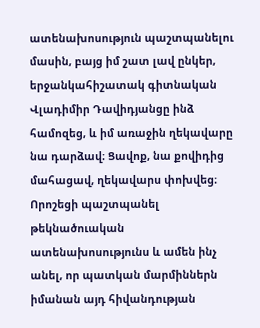ատենախոսություն պաշտպանելու մասին, բայց իմ շատ լավ ընկեր, երջանկահիշատակ գիտնական Վլադիմիր Դավիդյանցը ինձ համոզեց, և իմ առաջին ղեկավարը նա դարձավ։ Ցավոք, նա քովիդից մահացավ, ղեկավարս փոխվեց։ Որոշեցի պաշտպանել թեկնածուական ատենախոսությունս և ամեն ինչ անել, որ պատկան մարմիններն իմանան այդ հիվանդության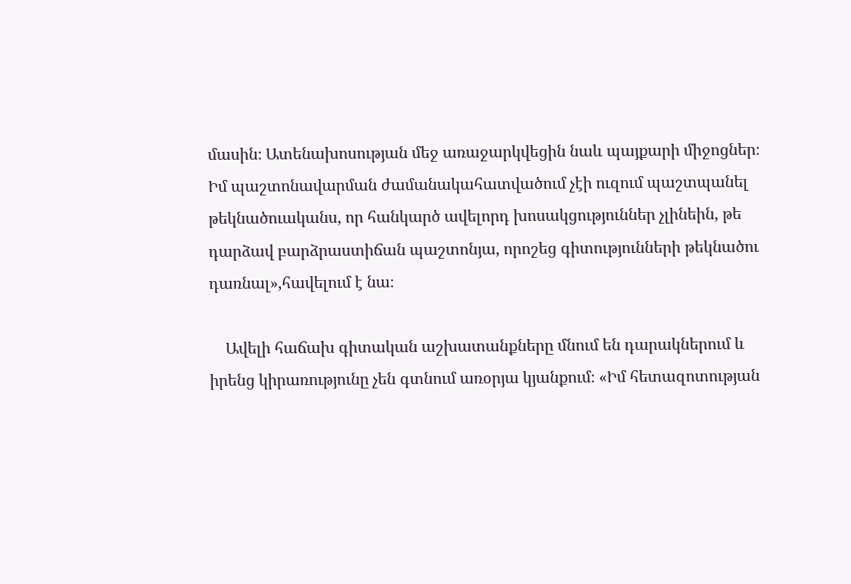մասին։ Ատենախոսության մեջ առաջարկվեցին նաև պայքարի միջոցներ։ Իմ պաշտոնավարման ժամանակահատվածում չէի ուզում պաշտպանել թեկնածուականս, որ հանկարծ ավելորդ խոսակցություններ չլինեին, թե դարձավ բարձրաստիճան պաշտոնյա, որոշեց գիտությունների թեկնածու դառնալ»,հավելում է նա։

    Ավելի հաճախ գիտական աշխատանքները մնում են դարակներում և իրենց կիրառությունը չեն գտնում առօրյա կյանքում։ «Իմ հետազոտության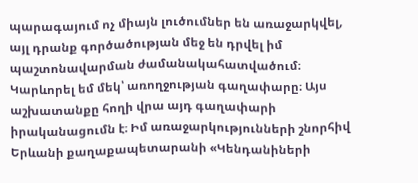պարագայում ոչ միայն լուծումներ են առաջարկվել, այլ դրանք գործածության մեջ են դրվել իմ պաշտոնավարման ժամանակահատվածում։ Կարևորել եմ մեկ՝ առողջության գաղափարը։ Այս աշխատանքը հողի վրա այդ գաղափարի իրականացումն է։ Իմ առաջարկությունների շնորհիվ Երևանի քաղաքապետարանի «Կենդանիների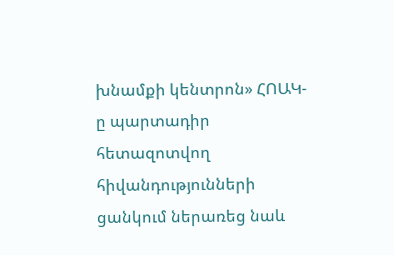խնամքի կենտրոն» ՀՈԱԿ-ը պարտադիր հետազոտվող հիվանդությունների ցանկում ներառեց նաև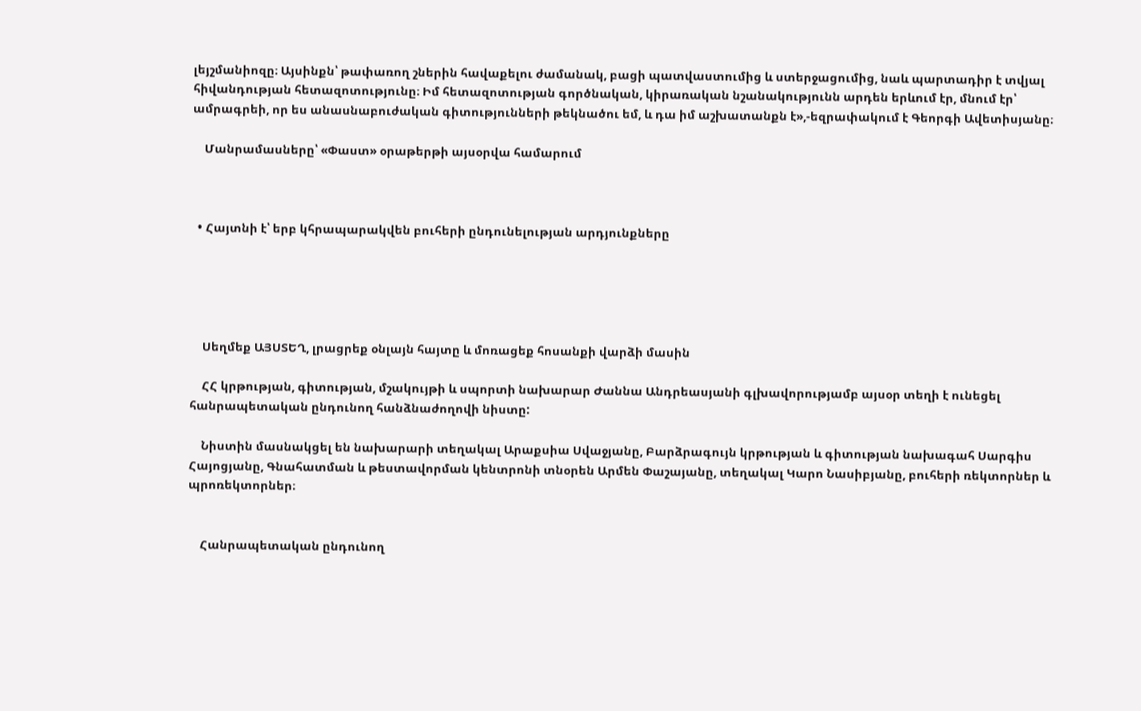լեյշմանիոզը։ Այսինքն՝ թափառող շներին հավաքելու ժամանակ, բացի պատվաստումից և ստերջացումից, նաև պարտադիր է տվյալ հիվանդության հետազոտությունը։ Իմ հետազոտության գործնական, կիրառական նշանակությունն արդեն երևում էր, մնում էր՝ ամրագրեի, որ ես անասնաբուժական գիտությունների թեկնածու եմ, և դա իմ աշխատանքն է»,-եզրափակում է Գեորգի Ավետիսյանը։

    Մանրամասները՝ «Փաստ» օրաթերթի այսօրվա համարում



  • Հայտնի է՝ երբ կհրապարակվեն բուհերի ընդունելության արդյունքները





    Սեղմեք ԱՅՍՏԵՂ, լրացրեք օնլայն հայտը և մոռացեք հոսանքի վարձի մասին

    ՀՀ կրթության, գիտության, մշակույթի և սպորտի նախարար Ժաննա Անդրեասյանի գլխավորությամբ այսօր տեղի է ունեցել հանրապետական ընդունող հանձնաժողովի նիստը:

    Նիստին մասնակցել են նախարարի տեղակալ Արաքսիա Սվաջյանը, Բարձրագույն կրթության և գիտության նախագահ Սարգիս Հայոցյանը, Գնահատման և թեստավորման կենտրոնի տնօրեն Արմեն Փաշայանը, տեղակալ Կարո Նասիբյանը, բուհերի ռեկտորներ և պրոռեկտորներ։


    Հանրապետական ընդունող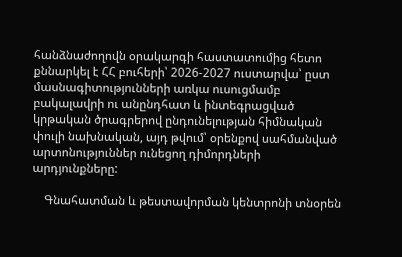հանձնաժողովն օրակարգի հաստատումից հետո քննարկել է ՀՀ բուհերի՝ 2026-2027 ուստարվա՝ ըստ մասնագիտությունների առկա ուսուցմամբ բակալավրի ու անընդհատ և ինտեգրացված կրթական ծրագրերով ընդունելության հիմնական փուլի նախնական, այդ թվում՝ օրենքով սահմանված արտոնություններ ունեցող դիմորդների արդյունքները:

    Գնահատման և թեստավորման կենտրոնի տնօրեն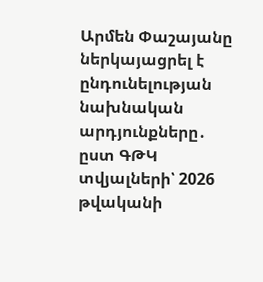Արմեն Փաշայանը ներկայացրել է ընդունելության նախնական արդյունքները․ ըստ ԳԹԿ տվյալների՝ 2026 թվականի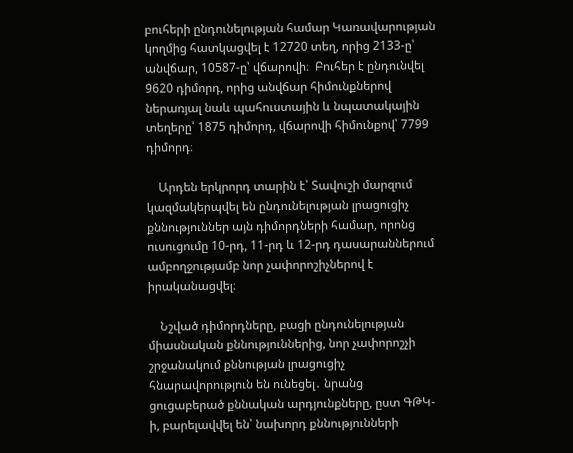բուհերի ընդունելության համար Կառավարության կողմից հատկացվել է 12720 տեղ, որից 2133-ը՝ անվճար, 10587-ը՝ վճարովի։  Բուհեր է ընդունվել 9620 դիմորդ, որից անվճար հիմունքներով ներառյալ նաև պահուստային և նպատակային տեղերը՝ 1875 դիմորդ, վճարովի հիմունքով՝ 7799 դիմորդ։

    Արդեն երկրորդ տարին է՝ Տավուշի մարզում կազմակերպվել են ընդունելության լրացուցիչ քննություններ այն դիմորդների համար, որոնց ուսուցումը 10-րդ, 11-րդ և 12-րդ դասարաններում ամբողջությամբ նոր չափորոշիչներով է իրականացվել։

    Նշված դիմորդները, բացի ընդունելության միասնական քննություններից, նոր չափորոշչի շրջանակում քննության լրացուցիչ հնարավորություն են ունեցել․ նրանց ցուցաբերած քննական արդյունքները, ըստ ԳԹԿ-ի, բարելավվել են՝ նախորդ քննությունների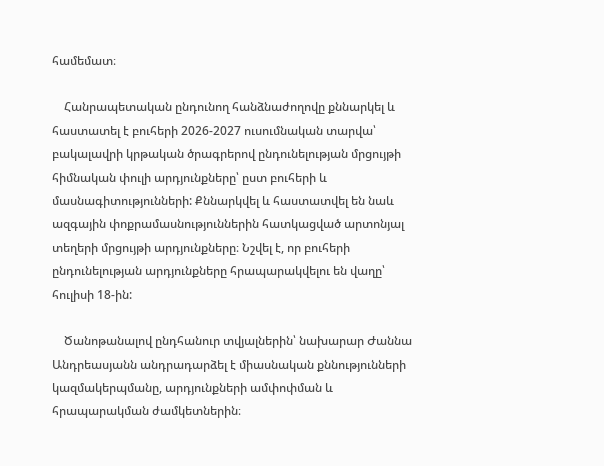համեմատ։

    Հանրապետական ընդունող հանձնաժողովը քննարկել և հաստատել է բուհերի 2026-2027 ուսումնական տարվա՝ բակալավրի կրթական ծրագրերով ընդունելության մրցույթի հիմնական փուլի արդյունքները՝ ըստ բուհերի և մասնագիտությունների: Քննարկվել և հաստատվել են նաև ազգային փոքրամասնություններին հատկացված արտոնյալ տեղերի մրցույթի արդյունքները։ Նշվել է, որ բուհերի ընդունելության արդյունքները հրապարակվելու են վաղը՝ հուլիսի 18-ին:

    Ծանոթանալով ընդհանուր տվյալներին՝ նախարար Ժաննա Անդրեասյանն անդրադարձել է միասնական քննությունների կազմակերպմանը, արդյունքների ամփոփման և հրապարակման ժամկետներին։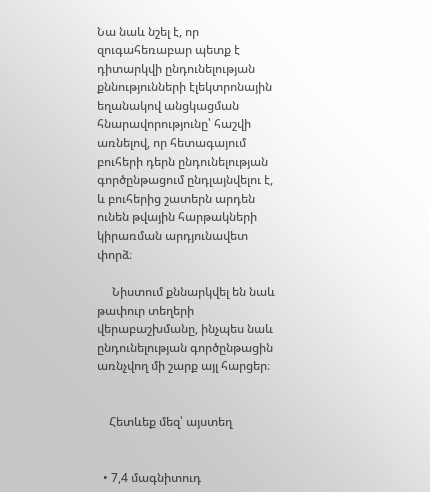Նա նաև նշել է, որ զուգահեռաբար պետք է դիտարկվի ընդունելության քննությունների էլեկտրոնային եղանակով անցկացման հնարավորությունը՝ հաշվի առնելով, որ հետագայում բուհերի դերն ընդունելության գործընթացում ընդլայնվելու է, և բուհերից շատերն արդեն ունեն թվային հարթակների կիրառման արդյունավետ փորձ։

     Նիստում քննարկվել են նաև թափուր տեղերի վերաբաշխմանը, ինչպես նաև ընդունելության գործընթացին առնչվող մի շարք այլ հարցեր։


    Հետևեք մեզ՝ այստեղ


  • 7,4 մագնիտուդ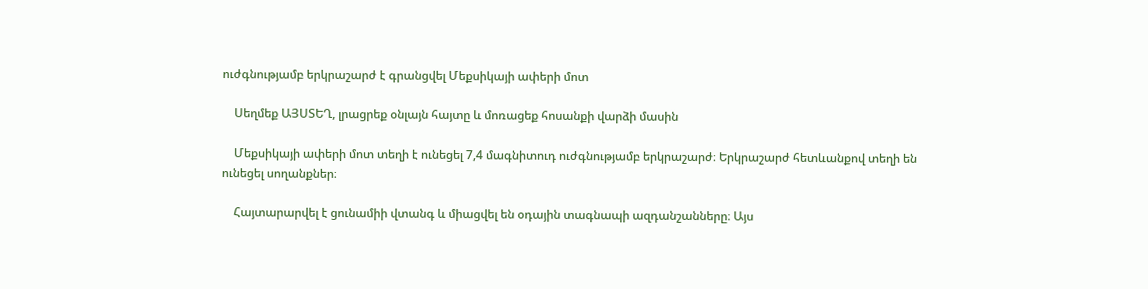ուժգնությամբ երկրաշարժ է գրանցվել Մեքսիկայի ափերի մոտ

    Սեղմեք ԱՅՍՏԵՂ, լրացրեք օնլայն հայտը և մոռացեք հոսանքի վարձի մասին

    Մեքսիկայի ափերի մոտ տեղի է ունեցել 7,4 մագնիտուդ ուժգնությամբ երկրաշարժ։ Երկրաշարժ հետևանքով տեղի են ունեցել սողանքներ։

    Հայտարարվել է ցունամիի վտանգ և միացվել են օդային տագնապի ազդանշանները։ Այս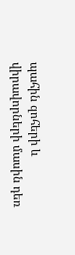պահին զոհերի և վիրավորների մասին դեռ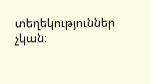տեղեկություններ չկան։